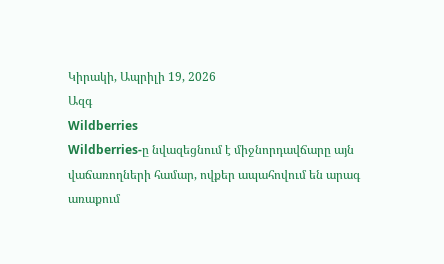Կիրակի, Ապրիլի 19, 2026
Ազգ
Wildberries
Wildberries-ը նվազեցնում է միջնորդավճարը այն վաճառողների համար, ովքեր ապահովում են արագ առաքում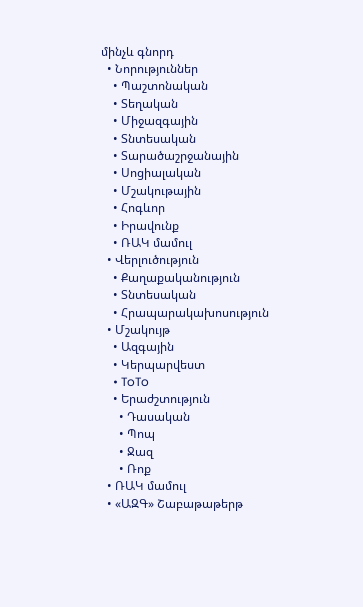մինչև գնորդ
  • Նորություններ
    • Պաշտոնական
    • Տեղական
    • Միջազգային
    • Տնտեսական
    • Տարածաշրջանային
    • Սոցիալական
    • Մշակութային
    • Հոգևոր
    • Իրավունք
    • ՌԱԿ մամուլ
  • Վերլուծություն
    • Քաղաքականություն
    • Տնտեսական
    • Հրապարակախոսություն
  • Մշակույթ
    • Ազգային
    • Կերպարվեստ
    • ToTo
    • Երաժշտություն
      • Դասական
      • Պոպ
      • Ջազ
      • Ռոք
  • ՌԱԿ մամուլ
  • «ԱԶԳ» Շաբաթաթերթ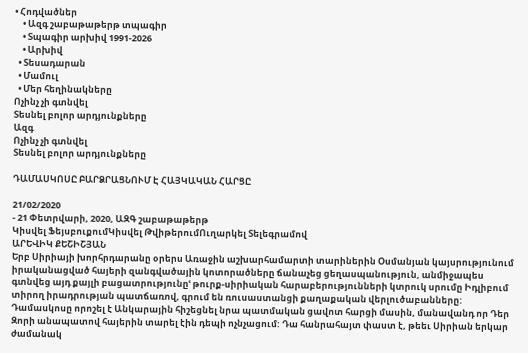• Հոդվածներ
    • Ազգ շաբաթաթերթ տպագիր
    • Տպագիր արխիվ 1991-2026
    • Արխիվ
  • Տեսադարան
  • Մամուլ
  • Մեր հեղինակները
Ոչինչ չի գտնվել
Տեսնել բոլոր արդյունքները
Ազգ
Ոչինչ չի գտնվել
Տեսնել բոլոր արդյունքները

ԴԱՄԱՍԿՈՍԸ ԲԱՐՁՐԱՑՆՈՒՄ Է ՀԱՅԿԱԿԱՆ ՀԱՐՑԸ

21/02/2020
- 21 Փետրվարի, 2020, ԱԶԳ շաբաթաթերթ
Կիսվել ՖեյսբուքումԿիսվել ԹվիթերումՈւղարկել Տելեգրամով
ԱՐԵՎԻԿ ՔԵՇԻՇՅԱՆ
Երբ Սիրիայի խորհրդարանը օրերս Առաջին աշխարհամարտի տարիներին Օսմանյան կայսրությունում իրականացված հայերի զանգվածային կոտորածները ճանաչեց ցեղասպանություն, անմիջապես գտնվեց այդ քայլի բացատրությունըՙ թուրք-սիրիական հարաբերությունների կտրուկ սրումը Իդլիբում տիրող իրադրության պատճառով, գրում են ռուսաստանցի քաղաքական վերլուծաբանները: Դամասկոսը որոշել է Անկարային հիշեցնել նրա պատմական ցավոտ հարցի մասին, մանավանդ որ Դեր Զորի անապատով հայերին տարել էին դեպի ոչնչացում: Դա հանրահայտ փաստ է, թեեւ Սիրիան երկար ժամանակ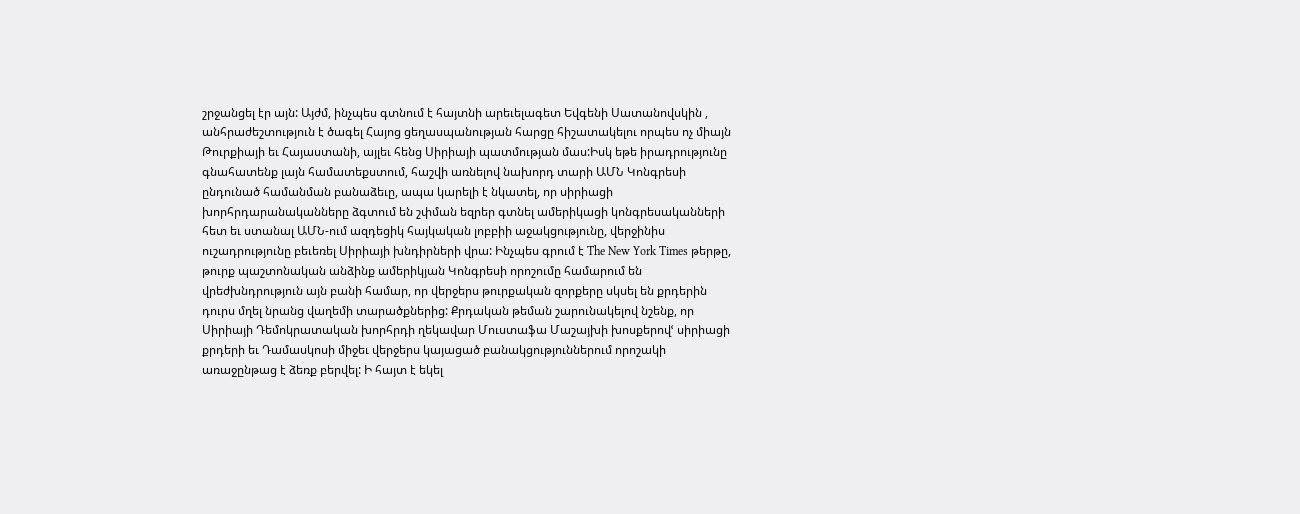շրջանցել էր այն: Այժմ, ինչպես գտնում է հայտնի արեւելագետ Եվգենի Սատանովսկին , անհրաժեշտություն է ծագել Հայոց ցեղասպանության հարցը հիշատակելու որպես ոչ միայն Թուրքիայի եւ Հայաստանի, այլեւ հենց Սիրիայի պատմության մաս:Իսկ եթե իրադրությունը գնահատենք լայն համատեքստում, հաշվի առնելով նախորդ տարի ԱՄՆ Կոնգրեսի ընդունած համանման բանաձեւը, ապա կարելի է նկատել, որ սիրիացի խորհրդարանականները ձգտում են շփման եզրեր գտնել ամերիկացի կոնգրեսականների հետ եւ ստանալ ԱՄՆ-ում ազդեցիկ հայկական լոբբիի աջակցությունը, վերջինիս ուշադրությունը բեւեռել Սիրիայի խնդիրների վրա: Ինչպես գրում է The New York Times թերթը, թուրք պաշտոնական անձինք ամերիկյան Կոնգրեսի որոշումը համարում են վրեժխնդրություն այն բանի համար, որ վերջերս թուրքական զորքերը սկսել են քրդերին դուրս մղել նրանց վաղեմի տարածքներից: Քրդական թեման շարունակելով նշենք, որ Սիրիայի Դեմոկրատական խորհրդի ղեկավար Մուստաֆա Մաշայխի խոսքերովՙ սիրիացի քրդերի եւ Դամասկոսի միջեւ վերջերս կայացած բանակցություններում որոշակի առաջընթաց է ձեռք բերվել: Ի հայտ է եկել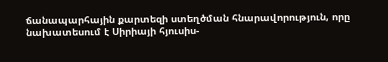ճանապարհային քարտեզի ստեղծման հնարավորություն, որը նախատեսում է Սիրիայի հյուսիս-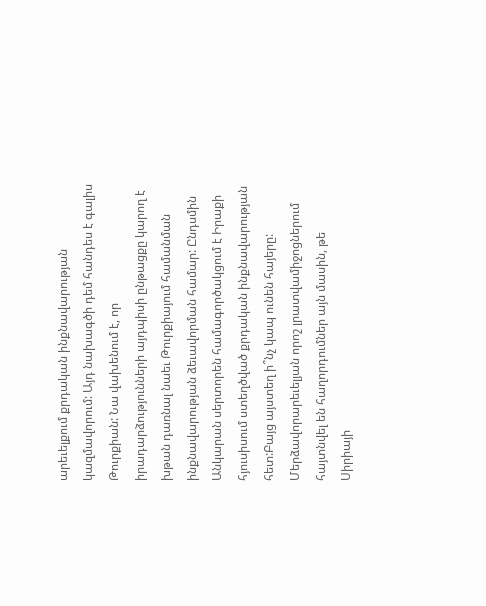արեւելքում քրդական ինքնավարության կազմավորում: Այդ նախագծի դեմ հանդես է գալիս Թուրքիան: Նա վախենում է, որ իրադարձությունների այդպիսի ընթացքը կարող է խթան դառնալ նաեւ Թուրքիայում համանման ինքնավարության ձեւավորման համար: Ընդսմին Անկարան սերտորեն համագործակցում է Իրաքի հյուսիսում ստեղծված քրդական ինքնավարության հետ:Բայց այստեղ ի՞նչ կապ ունեն հայերը: Մերձավորարեւելյան որոշ լրատվամիջոցներում հայտնվել են հաղորդումներ այն մասին, թե Սիրիայի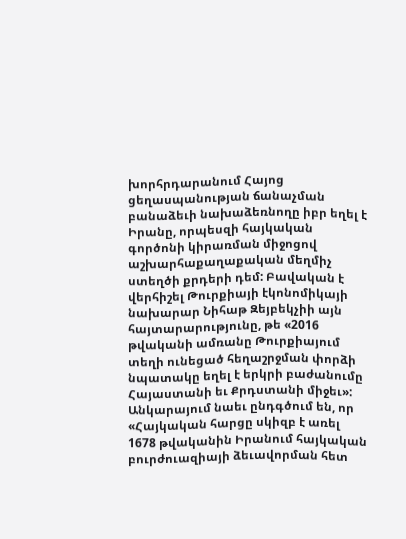խորհրդարանում Հայոց ցեղասպանության ճանաչման բանաձեւի նախաձեռնողը իբր եղել է Իրանը, որպեսզի հայկական գործոնի կիրառման միջոցով աշխարհաքաղաքական մեղմիչ ստեղծի քրդերի դեմ: Բավական է վերհիշել Թուրքիայի էկոնոմիկայի նախարար Նիհաթ Զեյբեկչիի այն հայտարարությունը, թե «2016 թվականի ամռանը Թուրքիայում տեղի ունեցած հեղաշրջման փորձի նպատակը եղել է երկրի բաժանումը Հայաստանի եւ Քրդստանի միջեւ»: Անկարայում նաեւ ընդգծում են, որ «Հայկական հարցը սկիզբ է առել 1678 թվականին Իրանում հայկական բուրժուազիայի ձեւավորման հետ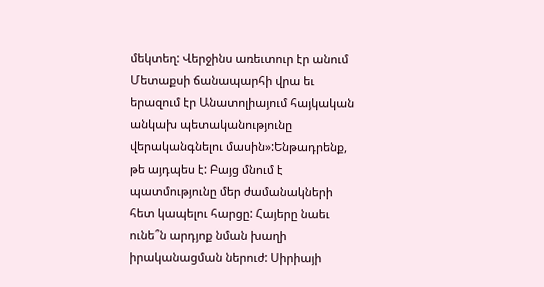մեկտեղ: Վերջինս առեւտուր էր անում Մետաքսի ճանապարհի վրա եւ երազում էր Անատոլիայում հայկական անկախ պետականությունը վերականգնելու մասին»:Ենթադրենք, թե այդպես է: Բայց մնում է պատմությունը մեր ժամանակների հետ կապելու հարցը: Հայերը նաեւ ունե՞ն արդյոք նման խաղի իրականացման ներուժ: Սիրիայի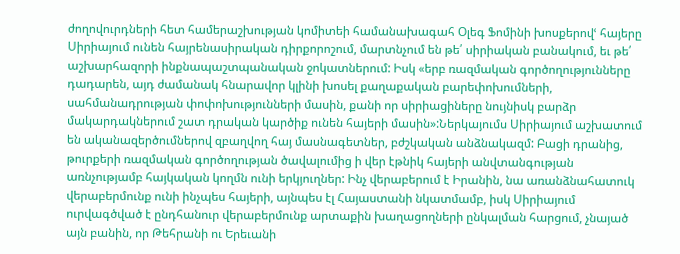ժողովուրդների հետ համերաշխության կոմիտեի համանախագահ Օլեգ Ֆոմինի խոսքերովՙ հայերը Սիրիայում ունեն հայրենասիրական դիրքորոշում, մարտնչում են թե՛ սիրիական բանակում, եւ թե՛ աշխարհազորի ինքնապաշտպանական ջոկատներում: Իսկ «երբ ռազմական գործողությունները դադարեն, այդ ժամանակ հնարավոր կլինի խոսել քաղաքական բարեփոխումների, սահմանադրության փոփոխությունների մասին, քանի որ սիրիացիները նույնիսկ բարձր մակարդակներում շատ դրական կարծիք ունեն հայերի մասին»:Ներկայումս Սիրիայում աշխատում են ականազերծումներով զբաղվող հայ մասնագետներ, բժշկական անձնակազմ: Բացի դրանից, թուրքերի ռազմական գործողության ծավալումից ի վեր էթնիկ հայերի անվտանգության առնչությամբ հայկական կողմն ունի երկյուղներ: Ինչ վերաբերում է Իրանին, նա առանձնահատուկ վերաբերմունք ունի ինչպես հայերի, այնպես էլ Հայաստանի նկատմամբ, իսկ Սիրիայում ուրվագծված է ընդհանուր վերաբերմունք արտաքին խաղացողների ընկալման հարցում, չնայած այն բանին, որ Թեհրանի ու Երեւանի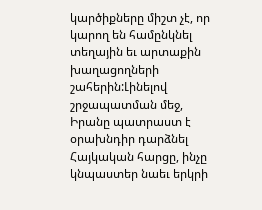կարծիքները միշտ չէ, որ կարող են համընկնել տեղային եւ արտաքին խաղացողների շահերին:Լինելով շրջապատման մեջ, Իրանը պատրաստ է օրախնդիր դարձնել Հայկական հարցը, ինչը կնպաստեր նաեւ երկրի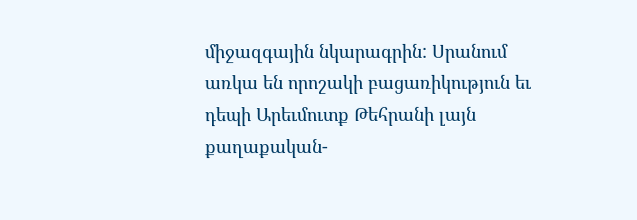միջազգային նկարագրին: Սրանում առկա են որոշակի բացառիկություն եւ դեպի Արեւմուտք Թեհրանի լայն քաղաքական-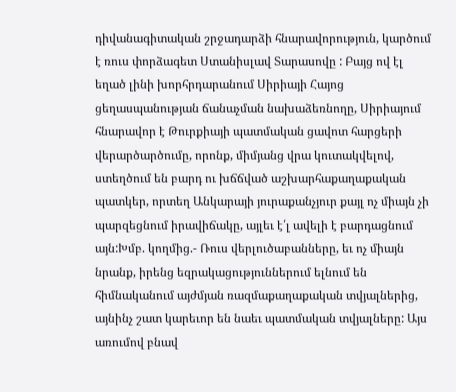դիվանագիտական շրջադարձի հնարավորություն, կարծում է ռուս փորձագետ Ստանիսլավ Տարասովը : Բայց ով էլ եղած լինի խորհրդարանում Սիրիայի Հայոց ցեղասպանության ճանաչման նախաձեռնողը, Սիրիայում հնարավոր է Թուրքիայի պատմական ցավոտ հարցերի վերարծարծումը, որոնք, միմյանց վրա կուտակվելով, ստեղծում են բարդ ու խճճված աշխարհաքաղաքական պատկեր, որտեղ Անկարայի յուրաքանչյուր քայլ ոչ միայն չի պարզեցնում իրավիճակը, այլեւ է՛լ ավելի է բարդացնում այն:Խմբ. կողմից.- Ռուս վերլուծաբանները, եւ ոչ միայն նրանք, իրենց եզրակացություններում ելնում են հիմնականում այժմյան ռազմաքաղաքական տվյալներից, այնինչ շատ կարեւոր են նաեւ պատմական տվյալները: Այս առումով բնավ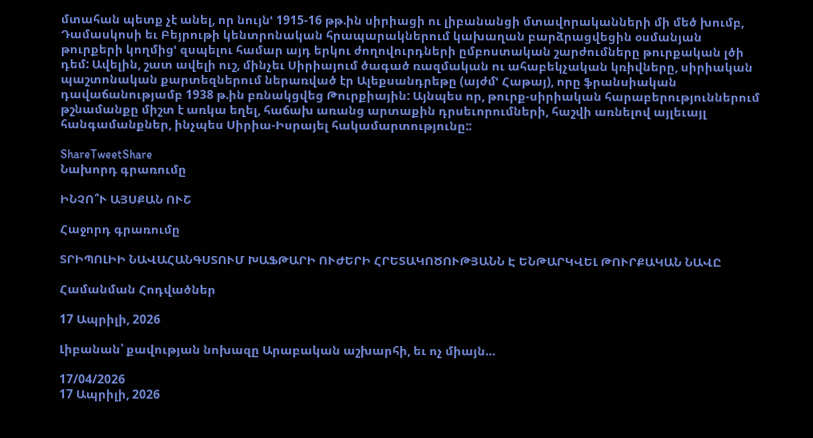մտահան պետք չէ անել, որ նույնՙ 1915-16 թթ.ին սիրիացի ու լիբանանցի մտավորականների մի մեծ խումբ, Դամասկոսի եւ Բեյրութի կենտրոնական հրապարակներում կախաղան բարձրացվեցին օսմանյան թուրքերի կողմիցՙ զսպելու համար այդ երկու ժողովուրդների ըմբոստական շարժումները թուրքական լծի դեմ: Ավելին, շատ ավելի ուշ, մինչեւ Սիրիայում ծագած ռազմական ու ահաբեկչական կռիվները, սիրիական պաշտոնական քարտեզներում ներառված էր Ալեքսանդրեթը (այժմՙ Հաթայ), որը ֆրանսիական դավաճանությամբ 1938 թ.ին բռնակցվեց Թուրքիային: Այնպես որ, թուրք-սիրիական հարաբերություններում թշնամանքը միշտ է առկա եղել, հաճախ առանց արտաքին դրսեւորումների, հաշվի առնելով այլեւայլ հանգամանքներ, ինչպես Սիրիա-Իսրայել հակամարտությունը::

ShareTweetShare
Նախորդ գրառումը

ԻՆՉՈ՞Ւ ԱՅՍՔԱՆ ՈՒՇ

Հաջորդ գրառումը

ՏՐԻՊՈԼԻԻ ՆԱՎԱՀԱՆԳՍՏՈՒՄ ԽԱՖԹԱՐԻ ՈՒԺԵՐԻ ՀՐԵՏԱԿՈԾՈՒԹՅԱՆՆ Է ԵՆԹԱՐԿՎԵԼ ԹՈՒՐՔԱԿԱՆ ՆԱՎԸ

Համանման Հոդվածներ

17 Ապրիլի, 2026

Լիբանան՝ քավության նոխազը Արաբական աշխարհի, եւ ոչ միայն…

17/04/2026
17 Ապրիլի, 2026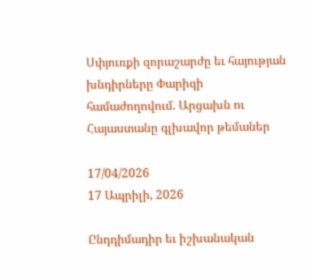Սփյուռքի զորաշարժը եւ հայության խնդիրները Փարիզի համաժողովում. Արցախն ու Հայաստանը գլխավոր թեմաներ

17/04/2026
17 Ապրիլի, 2026

Ընդդիմադիր եւ իշխանական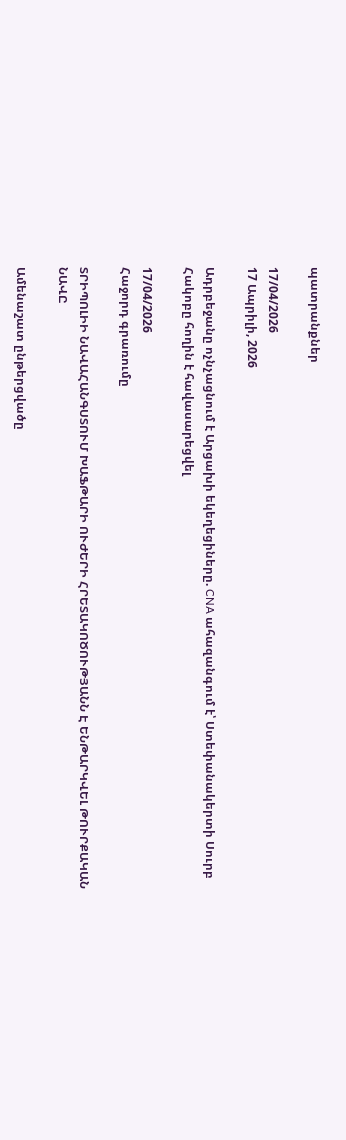պատրանքներ

17/04/2026
17 Ապրիլի, 2026

Ադրբեջանը ոչնչացնում է Արցախի եկեղեցիները. CNA ահազանգում է՝ Ստեփանակերտի Սուրբ Հակոբը հողին է հավասարեցվել

17/04/2026
Հաջորդ գրառումը

ՏՐԻՊՈԼԻԻ ՆԱՎԱՀԱՆԳՍՏՈՒՄ ԽԱՖԹԱՐԻ ՈՒԺԵՐԻ ՀՐԵՏԱԿՈԾՈՒԹՅԱՆՆ Է ԵՆԹԱՐԿՎԵԼ ԹՈՒՐՔԱԿԱՆ ՆԱՎԸ

Ամենաշատ ընթերցվածը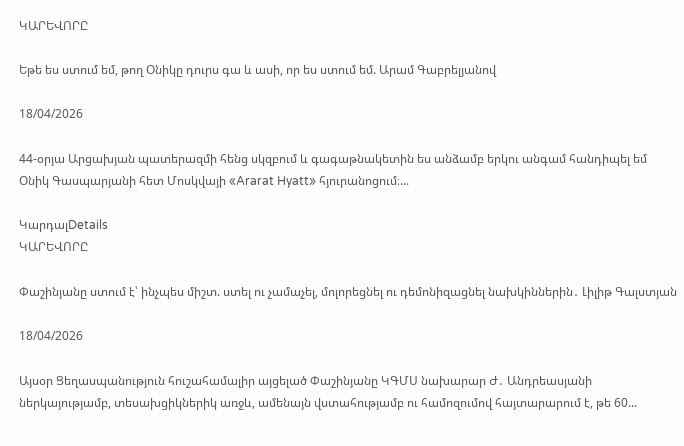ԿԱՐԵՎՈՐԸ

Եթե ես ստում եմ, թող Օնիկը դուրս գա և ասի, որ ես ստում եմ. Արամ Գաբրելյանով

18/04/2026

44-օրյա Արցախյան պատերազմի հենց սկզբում և գագաթնակետին ես անձամբ երկու անգամ հանդիպել եմ Օնիկ Գասպարյանի հետ Մոսկվայի «Ararat Hyatt» հյուրանոցում։...

ԿարդալDetails
ԿԱՐԵՎՈՐԸ

Փաշինյանը ստում է՝ ինչպես միշտ. ստել ու չամաչել, մոլորեցնել ու դեմոնիզացնել նախկիններին․ Լիլիթ Գալստյան

18/04/2026

Այսօր Ցեղասպանություն հուշահամալիր այցելած Փաշինյանը ԿԳՄՍ նախարար Ժ․ Անդրեասյանի ներկայությամբ, տեսախցիկներիկ առջև, ամենայն վստահությամբ ու համոզումով հայտարարում է, թե 60...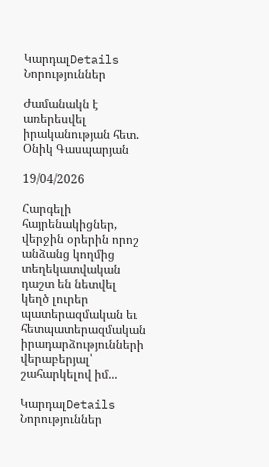ԿարդալDetails
Նորություններ

Ժամանակն է առերեսվել իրականության հետ. Օնիկ Գասպարյան

19/04/2026

Հարգելի հայրենակիցներ, վերջին օրերին որոշ անձանց կողմից տեղեկատվական դաշտ են նետվել կեղծ լուրեր պատերազմական եւ հետպատերազմական իրադարձությունների վերաբերյալ՝ շահարկելով իմ...

ԿարդալDetails
Նորություններ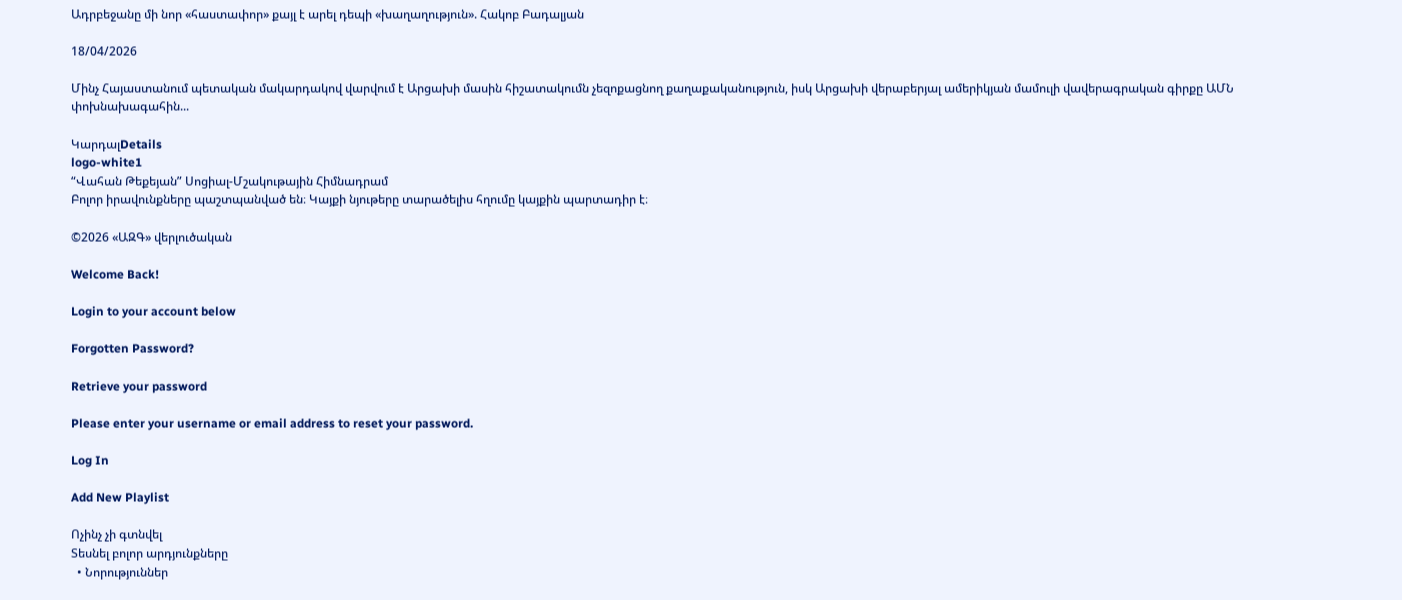Ադրբեջանը մի նոր «հաստափոր» քայլ է արել դեպի «խաղաղություն». Հակոբ Բադալյան

18/04/2026

Մինչ Հայաստանում պետական մակարդակով վարվում է Արցախի մասին հիշատակումն չեզոքացնող քաղաքականություն, իսկ Արցախի վերաբերյալ ամերիկյան մամուլի վավերագրական գիրքը ԱՄՆ փոխնախագահին...

ԿարդալDetails
logo-white1
“Վահան Թեքեյան” Սոցիալ-Մշակութային Հիմնադրամ
Բոլոր իրավունքները պաշտպանված են։ Կայքի նյութերը տարածելիս հղումը կայքին պարտադիր է։

©2026 «ԱԶԳ» վերլուծական

Welcome Back!

Login to your account below

Forgotten Password?

Retrieve your password

Please enter your username or email address to reset your password.

Log In

Add New Playlist

Ոչինչ չի գտնվել
Տեսնել բոլոր արդյունքները
  • Նորություններ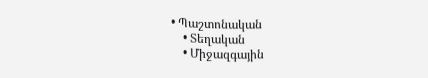• Պաշտոնական
    • Տեղական
    • Միջազգային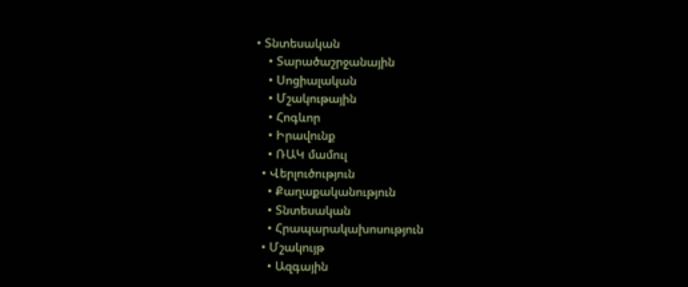• Տնտեսական
    • Տարածաշրջանային
    • Սոցիալական
    • Մշակութային
    • Հոգևոր
    • Իրավունք
    • ՌԱԿ մամուլ
  • Վերլուծություն
    • Քաղաքականություն
    • Տնտեսական
    • Հրապարակախոսություն
  • Մշակույթ
    • Ազգային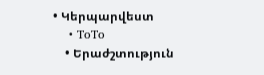• Կերպարվեստ
    • ToTo
    • Երաժշտություն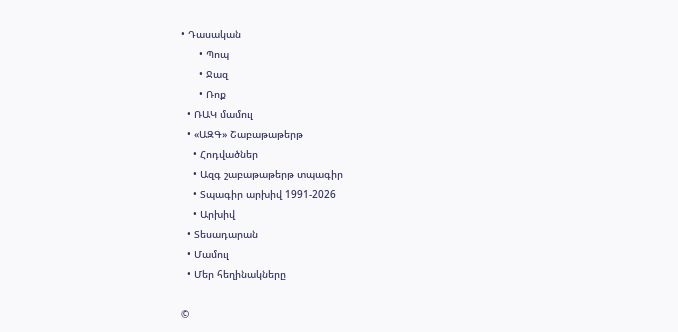• Դասական
      • Պոպ
      • Ջազ
      • Ռոք
  • ՌԱԿ մամուլ
  • «ԱԶԳ» Շաբաթաթերթ
    • Հոդվածներ
    • Ազգ շաբաթաթերթ տպագիր
    • Տպագիր արխիվ 1991-2026
    • Արխիվ
  • Տեսադարան
  • Մամուլ
  • Մեր հեղինակները

©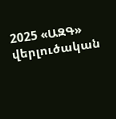2025 «ԱԶԳ» վերլուծական